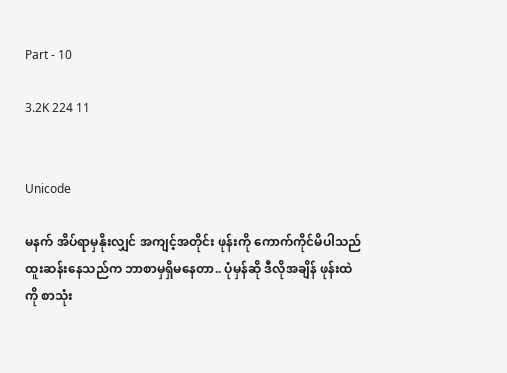Part - 10

3.2K 224 11


Unicode

မနက် အိပ်ရာမှနိုးလျှင် အကျင့်အတိုင်း ဖုန်းကို ကောက်ကိုင်မိပါသည် ထူးဆန်းနေသည်က ဘာစာမှရှိမနေတာ.. ပုံမှန်ဆို ဒီလိုအချိန် ဖုန်းထဲကို စာသုံး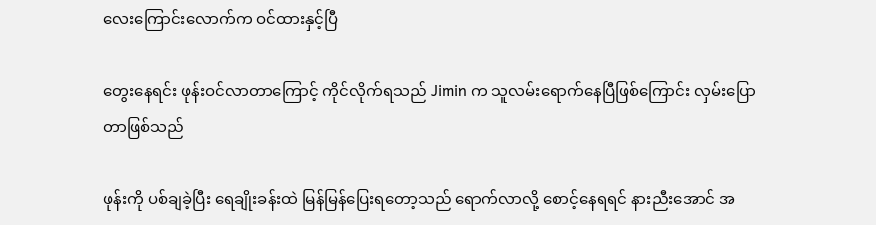လေး‌ကြောင်းလောက်က ဝင်ထားနှင့်ပြီ

တွေးနေရင်း ဖုန်းဝင်လာတာကြောင့် ကိုင်လိုက်ရသည် Jimin က သူလမ်းရောက်နေပြီဖြစ်ကြောင်း လှမ်းပြောတာဖြစ်သည်

ဖုန်းကို ပစ်ချခဲ့ပြီး ရေချိုးခန်းထဲ မြန်မြန်ပြေးရတော့သည် ရောက်လာလို့ စောင့်နေရရင် နားညီးအောင် အ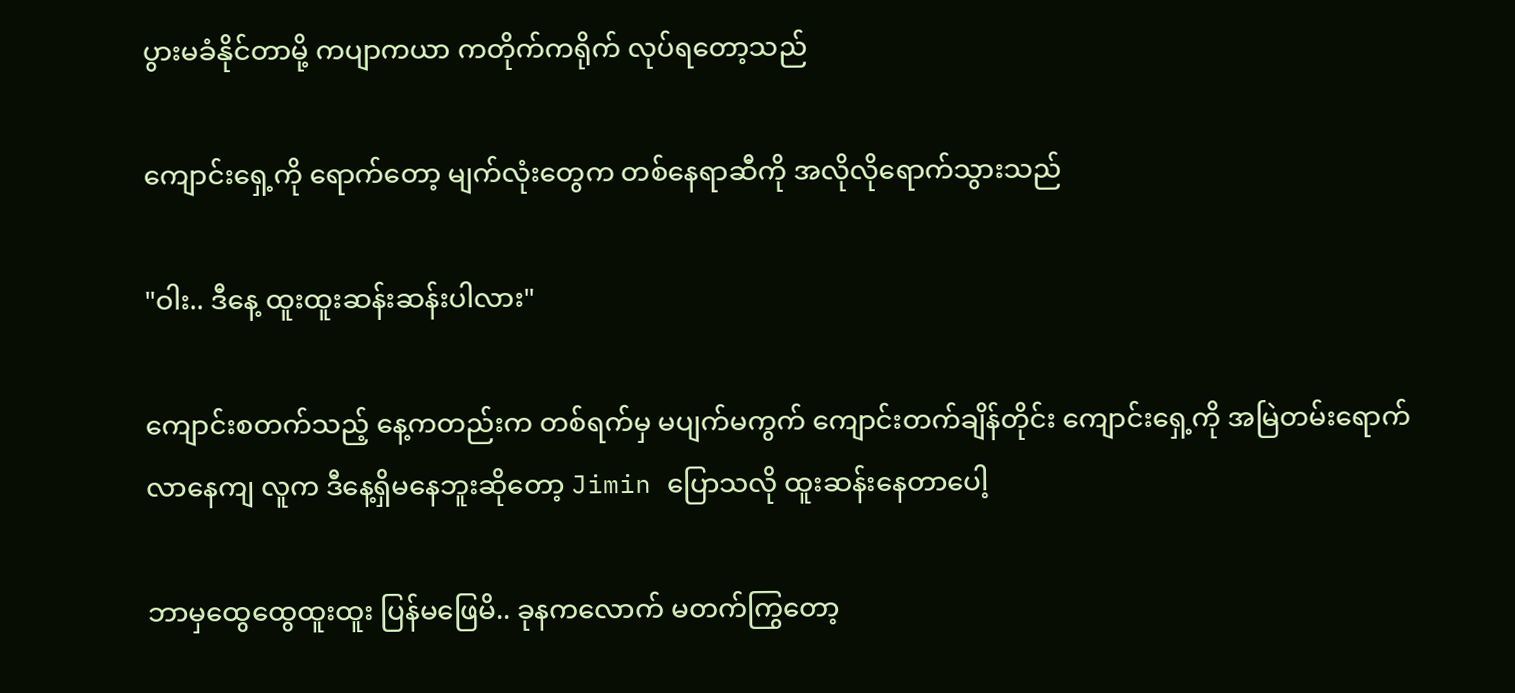ပွားမခံနိုင်တာမို့ ကပျာကယာ ကတိုက်ကရိုက် လုပ်ရတော့သည်

ကျောင်းရှေ့ကို ရောက်တော့ မျက်လုံးတွေက တစ်နေရာဆီကို အလိုလိုရောက်သွားသည်

"ဝါး.. ဒီနေ့ ထူးထူးဆန်းဆန်းပါလား"

ကျောင်းစတက်သည့် ‌နေ့ကတည်းက တစ်ရက်မှ မပျက်မကွက် ကျောင်းတက်ချိန်တိုင်း ကျောင်းရှေ့ကို အမြဲတမ်းရောက်လာနေကျ လူက ဒီနေ့ရှိမနေဘူးဆိုတော့ Jimin ပြောသလို ထူးဆန်းနေတာပေါ့

ဘာမှထွေထွေထူးထူး ပြန်မဖြေမိ.. ခုနကလောက် မတက်ကြွတော့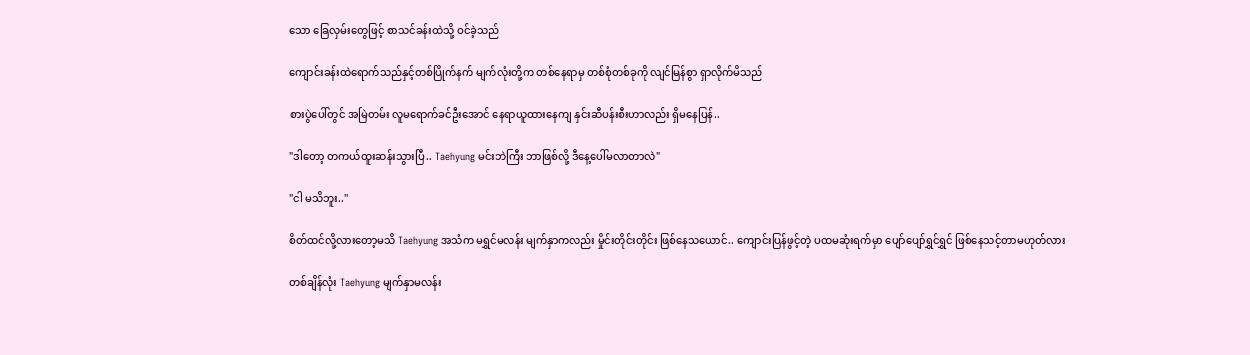သော ခြေလှမ်းတွေဖြင့် စာသင်ခန်းထဲသို့ ဝင်ခဲ့သည်

ကျောင်းခန်းထဲရောက်သည်နှင့်တစ်ပြိုက်နက် မျက်လုံးတို့က တစ်နေရာမှ တစ်စုံတစ်ခုကို လျင်မြန်စွာ ရှာလိုက်မိသည်

စားပွဲပေါ်တွင် အမြဲတမ်း လူမရောက်ခင်ဦးအောင် နေရာယူထားနေကျ နှင်းဆီပန်းစီးဟာလည်း ရှိမနေပြန်..

"ဒါတော့ တကယ်ထူးဆန်းသွားပြီ.. Taehyung မင်းဘဲကြီး ဘာဖြစ်လို့ ဒီနေ့ပေါ်မလာတာလဲ"

"ငါ မသိဘူး..''

စိတ်ထင်လို့လားတော့မသိ Taehyung အသံက မရွှင်မလန်း မျက်နှာကလည်း မှိုင်းတိုင်းတိုင်း ဖြစ်နေသယောင်.. ကျောင်းပြန်ဖွင့်တဲ့ ပထမဆုံးရက်မှာ ပျော်ပျော်ရွှင်ရွှင် ဖြစ်နေသင့်တာမဟုတ်လား

တစ်ချိန်လုံး Taehyung မျက်နှာမလန်း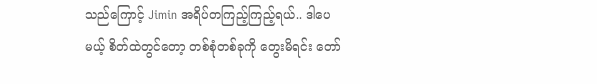သည်ကြောင့် Jimin အရိပ်တကြည့်ကြည့်ရယ်.. ဒါပေမယ့် စိတ်ထဲတွင်တော့ တစ်စုံတစ်ခုကို တွေးမိရင်း တော်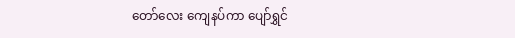တော်လေး ကျေနပ်ကာ ပျော်ရွှင်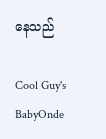နေသည်

Cool Guy's BabyOnde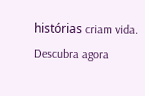histórias criam vida. Descubra agora